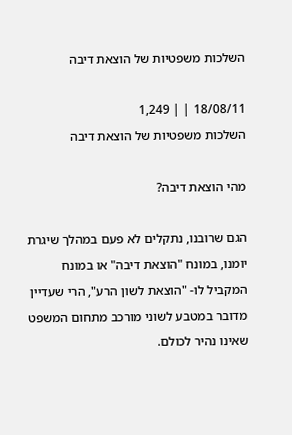השלכות משפטיות של הוצאת דיבה

18/08/11 | | 1,249
השלכות משפטיות של הוצאת דיבה

מהי הוצאת דיבה?

הגם שרובנו, נתקלים לא פעם במהלך שיגרת יומנו, במונח "הוצאת דיבה" או במונח המקביל לו- "הוצאת לשון הרע", הרי שעדיין מדובר במטבע לשוני מורכב מתחום המשפט שאינו נהיר לכולם.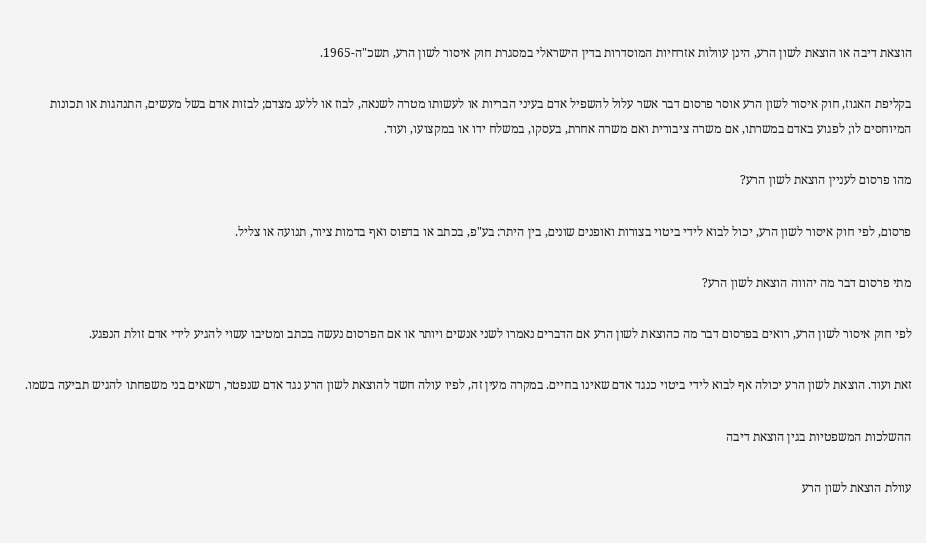הוצאת דיבה או הוצאת לשון הרע, הינן עוולות אזרחיות המוסדרות בדין הישראלי במסגרת חוק איסור לשון הרע, תשכ"ה-1965.

בקליפת האגוז, חוק איסור לשון הרע אוסר פרסום דבר אשר עלול להשפיל אדם בעיני הבריות או לעשותו מטרה לשנאה, לבוז או ללעג מצדם; לבזות אדם בשל מעשים, התנהגות או תכונות המיוחסים לו; לפגוע באדם במשרתו, אם משרה ציבורית ואם משרה אחרת, בעסקו, במשלח ידו או במקצועו, ועוד.

מהו פרסום לעניין הוצאת לשון הרע?

פרסום, לפי חוק איסור לשון הרע, יכול לבוא לידי ביטוי בצורות ואופנים שונים, בין היתר: בע"פ, בכתב או בדפוס ואף בדמות ציור, תנועה או צליל.

מתי פרסום דבר מה יהווה הוצאת לשון הרע?

לפי חוק איסור לשון הרע, רואים בפרסום דבר מה כהוצאת לשון הרע אם הדברים נאמרו לשני אנשים ויותר או אם הפרסום נעשה בכתב ומטיבו עשוי להגיע לידי אדם זולת הנפגע.

זאת ועוד. הוצאת לשון הרע יכולה אף לבוא לידי ביטוי כנגד אדם שאינו בחיים. במקרה מעין זה, לפיו עולה חשד להוצאת לשון הרע נגד אדם שנפטר, רשאים בני משפחתו להגיש תביעה בשמו.

ההשלכות המשפטיות בגין הוצאת דיבה

עוולת הוצאת לשון הרע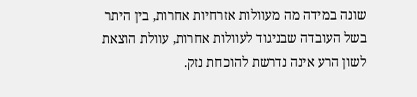שונה במידה מה מעוולות אזרחיות אחרות, בין היתר בשל העובדה שבניגוד לעוולות אחרות, עוולת הוצאת לשון הרע אינה נדרשת להוכחת נזק.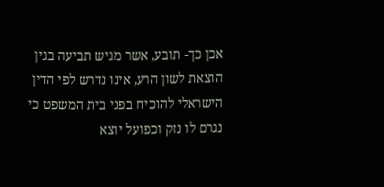אכן כך- תובע, אשר מגיש תביעה בגין הוצאת לשון הרע, אינו נדרש לפי הדין הישראלי להוכיח בפני בית המשפט כי נגרם לו נזק וכפועל יוצא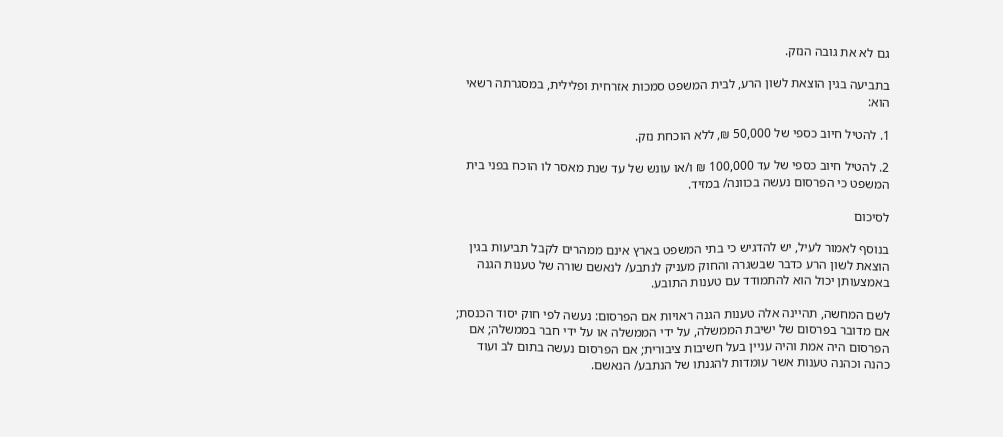גם לא את גובה הנזק.

בתביעה בגין הוצאת לשון הרע, לבית המשפט סמכות אזרחית ופלילית, במסגרתה רשאי הוא:

1. להטיל חיוב כספי של 50,000 ₪, ללא הוכחת נזק.

2. להטיל חיוב כספי של עד 100,000 ₪ ו/או עונש של עד שנת מאסר לו הוכח בפני בית המשפט כי הפרסום נעשה בכוונה/ במזיד.

לסיכום

בנוסף לאמור לעיל, יש להדגיש כי בתי המשפט בארץ אינם ממהרים לקבל תביעות בגין הוצאת לשון הרע כדבר שבשגרה והחוק מעניק לנתבע/ לנאשם שורה של טענות הגנה באמצעותן יכול הוא להתמודד עם טענות התובע.

לשם המחשה, תהיינה אלה טענות הגנה ראויות אם הפרסום: נעשה לפי חוק יסוד הכנסת; אם מדובר בפרסום של ישיבת הממשלה, על ידי הממשלה או על ידי חבר בממשלה; אם הפרסום היה אמת והיה עניין בעל חשיבות ציבורית; אם הפרסום נעשה בתום לב ועוד כהנה וכהנה טענות אשר עומדות להגנתו של הנתבע/ הנאשם.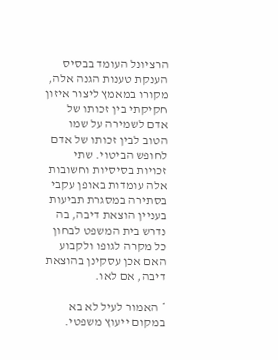הרציונל העומד בבסיס הענקת טענות הגנה אלה, מקורו במאמץ ליצור איזון חקיקתי בין זכותו של אדם לשמירה על שמו הטוב לבין זכותו של אדם לחופש הביטוי. שתי זכויות בסיסיות וחשובות אלה עומדות באופן עקבי בסתירה במסגרת תביעות בעניין הוצאת דיבה, בה נדרש בית המשפט לבחון כל מקרה לגופו ולקבוע האם אכן עסקינן בהוצאת דיבה, אם לאו.

* האמור לעיל לא בא במקום ייעוץ משפטי.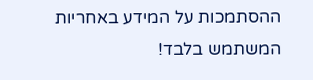ההסתמכות על המידע באחריות המשתמש בלבד!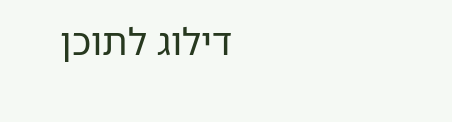דילוג לתוכן